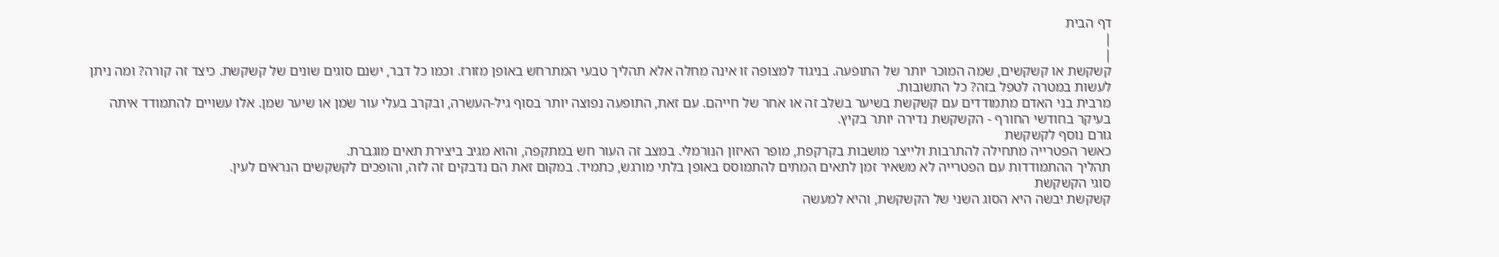דף הבית
|
|
קשקשת או קשקשים, שמה המוכר יותר של התופעה. בניגוד למצופה זו אינה מחלה אלא תהליך טבעי המתרחש באופן מזורז. וכמו כל דבר, ישנם סוגים שונים של קשקשת. כיצד זה קורה? ומה ניתן לעשות במטרה לטפל בזה? כל התשובות.
מרבית בני האדם מתמודדים עם קשקשת בשיער בשלב זה או אחר של חייהם. עם זאת, התופעה נפוצה יותר בסוף גיל-העשרה, ובקרב בעלי עור שמן או שיער שמן. אלו עשויים להתמודד איתה בעיקר בחודשי החורף - הקשקשת נדירה יותר בקיץ.
גורם נוסף לקשקשת
כאשר הפטרייה מתחילה להתרבות ולייצר מושבות בקרקפת, מופר האיזון הנורמלי. במצב זה העור חש במתקפה, והוא מגיב ביצירת תאים מוגברת.
תהליך ההתמודדות עם הפטרייה לא משאיר זמן לתאים המתים להתמוסס באופן בלתי מורגש, כתמיד. במקום זאת הם נדבקים זה לזה, והופכים לקשקשים הנראים לעין.
סוגי הקשקשת
קשקשת יבשה היא הסוג השני של הקשקשת, והיא למעשה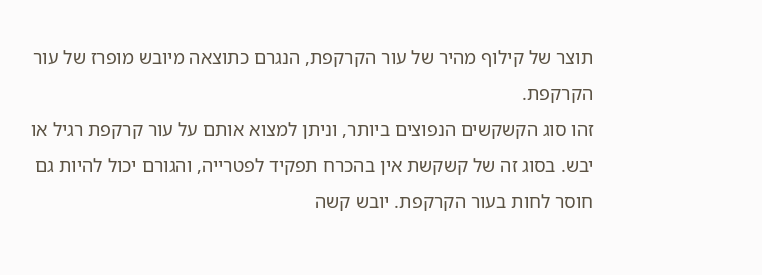תוצר של קילוף מהיר של עור הקרקפת, הנגרם כתוצאה מיובש מופרז של עור הקרקפת.
זהו סוג הקשקשים הנפוצים ביותר, וניתן למצוא אותם על עור קרקפת רגיל או יבש. בסוג זה של קשקשת אין בהכרח תפקיד לפטרייה, והגורם יכול להיות גם חוסר לחות בעור הקרקפת. יובש קשה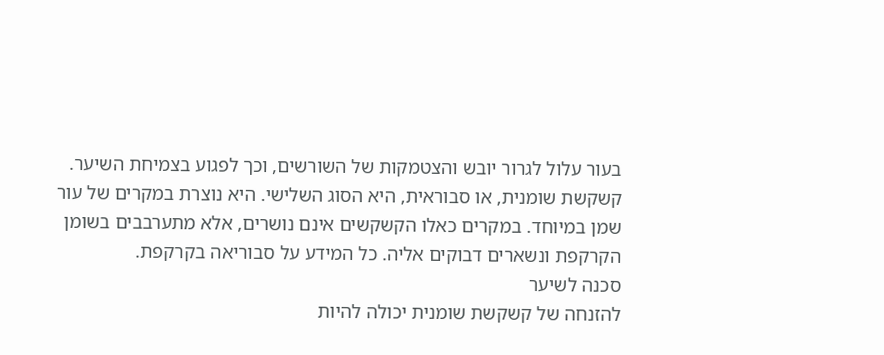בעור עלול לגרור יובש והצטמקות של השורשים, וכך לפגוע בצמיחת השיער.
קשקשת שומנית, או סבוראית, היא הסוג השלישי. היא נוצרת במקרים של עור שמן במיוחד. במקרים כאלו הקשקשים אינם נושרים, אלא מתערבבים בשומן הקרקפת ונשארים דבוקים אליה. כל המידע על סבוריאה בקרקפת.
סכנה לשיער
להזנחה של קשקשת שומנית יכולה להיות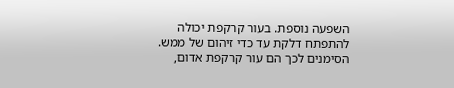השפעה נוספת. בעור קרקפת יכולה להתפתח דלקת עד כדי זיהום של ממש. הסימנים לכך הם עור קרקפת אדום,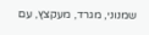שמנוני, מגרד, מעקצץ, עם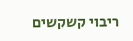ריבוי קשקשים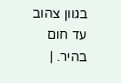בגוון צהוב עד חום בהיר. |